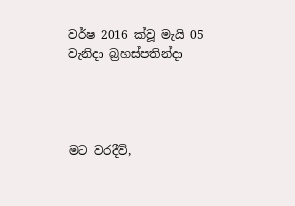වර්ෂ 2016 ක්වූ මැයි 05 වැනිදා බ්‍රහස්පතින්දා




මට වරදීවි,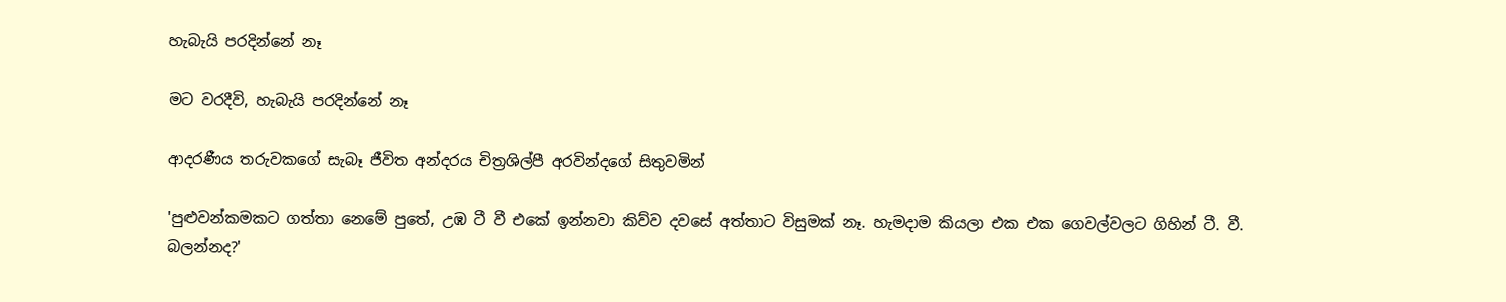හැබැයි පරදින්නේ නෑ

මට වරදීවි, හැබැයි පරදින්නේ නෑ

ආදරණීය තරුවකගේ සැබෑ ජීවිත අන්දරය චිත්‍රශිල්පී අරවින්දගේ සිතුවමින්

'පුළුවන්කමකට ගත්තා නෙමේ පුතේ, උඹ ටී වී එකේ ඉන්නවා කිව්ව දවසේ අත්තාට විසුමක් නෑ. හැමදාම කියලා එක එක ගෙවල්වලට ගිහින් ටී. වී. බලන්නද?'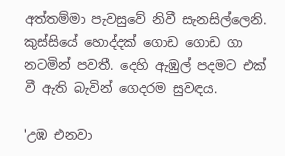අත්තම්මා පැවසුවේ නිවී සැනසිල්ලෙනි. කුස්සියේ හොද්දක් ගොඩ ගොඩ ගා නටමින් පවතී. දෙහි ඇඹුල් පදමට එක් වී ඇති බැවින් ගෙදරම සුවඳය.

'උඹ එනවා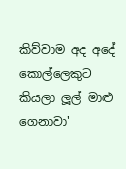කිව්වාම අද අදේ කොල්ලෙකුට කියලා ලූල් මාළු ගෙනාවා'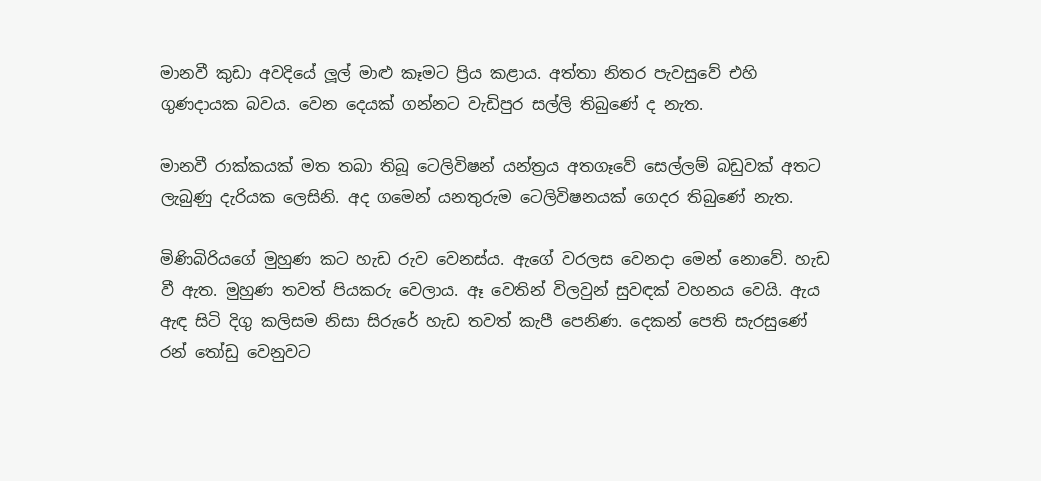මානවී කුඩා අවදියේ ලූල් මාළු කෑමට ප්‍රිය කළාය. අත්තා නිතර පැවසුවේ එහි ගුණදායක බවය. වෙන දෙයක් ගන්නට වැඩිපුර සල්ලි තිබුණේ ද නැත.

මානවී රාක්කයක් මත තබා තිබූ ටෙලිවිෂන් යන්ත්‍රය අතගෑවේ සෙල්ලම් බඩුවක් අතට ලැබුණු දැරියක ලෙසිනි. අද ගමෙන් යනතුරුම ටෙලිවිෂනයක් ගෙදර තිබුණේ නැත.

මිණිබිරියගේ මුහුණ කට හැඩ රුව වෙනස්ය. ඇගේ වරලස වෙනදා මෙන් නොවේ. හැඩ වී ඇත. මුහුණ තවත් පියකරු වෙලාය. ඈ වෙතින් විලවුන් සුවඳක් වහනය වෙයි. ඇය ඇඳ සිටි දිගු කලිසම නිසා සිරුරේ හැඩ තවත් කැපී පෙනිණ. දෙකන් පෙති සැරසුණේ රන් තෝඩු වෙනුවට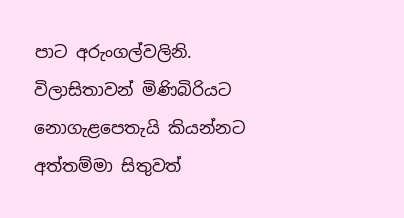පාට අරුංගල්වලිනි. විලාසිතාවන් මිණිබිරියට නොගැළපෙතැයි කියන්නට අත්තම්මා සිතුවත්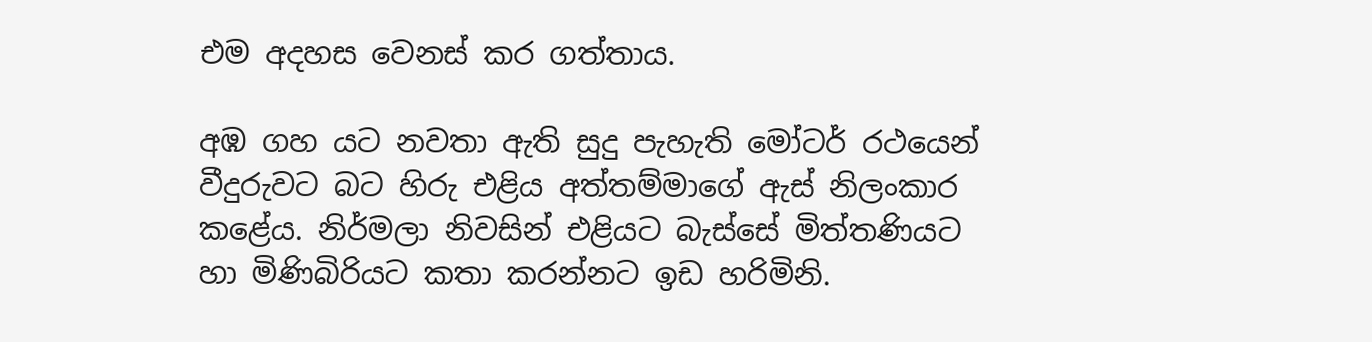එම අදහස වෙනස් කර ගත්තාය.

අඹ ගහ යට නවතා ඇති සුදු පැහැති මෝටර් රථයෙන් වීදුරුවට බට හිරු එළිය අත්තම්මාගේ ඇස් නිලංකාර කළේය. නිර්මලා නිවසින් එළියට බැස්සේ මිත්තණියට හා මිණිබිරියට කතා කරන්නට ඉඩ හරිමිනි.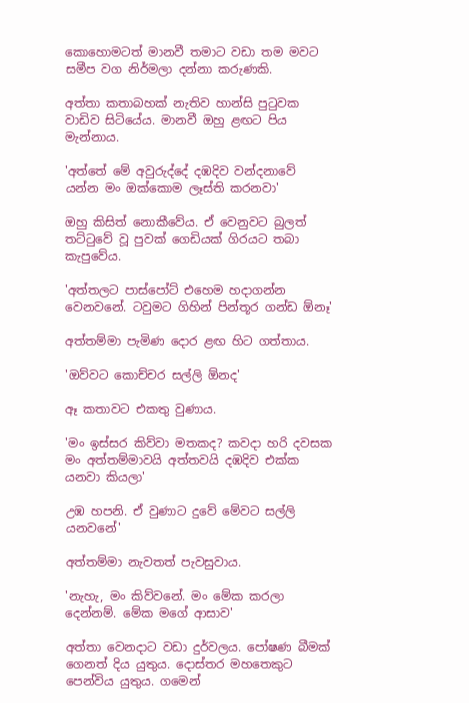කොහොමටත් මානවී තමාට වඩා තම මවට සමීප වග නිර්මලා දන්නා කරුණකි.

අත්තා කතාබහක් නැතිව හාන්සි පුටුවක වාඩිව සිටියේය. මානවී ඔහු ළඟට පිය මැන්නාය.

'අත්තේ මේ අවුරුද්දේ දඹදිව වන්දනාවේ යන්න මං ඔක්කොම ලෑස්ති කරනවා'

ඔහු කිසිත් නොකීවේය. ඒ වෙනුවට බුලත් තට්ටුවේ වූ පුවක් ගෙඩියක් ගිරයට තබා කැපුවේය.

'අත්තලට පාස්පෝට් එහෙම හදාගන්න වෙනවනේ. ටවුමට ගිහින් පින්තූර ගන්ඩ ඕනෑ'

අත්තම්මා පැමිණ දොර ළඟ හිට ගත්තාය.

'ඔව්වට කොච්චර සල්ලි ඕනද'

ඈ කතාවට එකතු වුණාය.

'මං ඉස්සර කිව්වා මතකද? කවදා හරි දවසක මං අත්තම්මාවයි අත්තවයි දඹදිව එක්ක යනවා කියලා'

උඹ හපනි. ඒ වුණාට දුවේ මේවට සල්ලි යනවනේ'

අත්තම්මා නැවතත් පැවසුවාය.

'නැහැ, මං කිව්වනේ. මං මේක කරලා දෙන්නම්. මේක මගේ ආසාව'

අත්තා වෙනදාට වඩා දුර්වලය. පෝෂණ බීමක් ගෙනත් දිය යුතුය. දොස්තර මහතෙකුට පෙන්විය යුතුය. ගමෙන්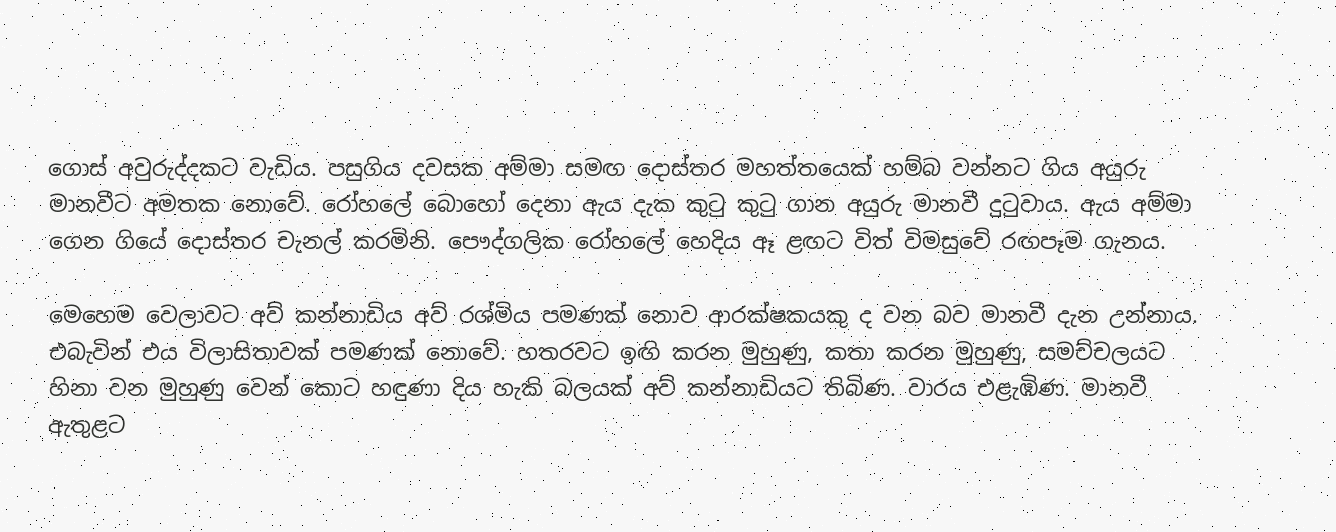ගොස් අවුරුද්දකට වැඩිය. පසුගිය දවසක අම්මා සමඟ දොස්තර මහත්තයෙක් හම්බ වන්නට ගිය අයුරු මානවීට අමතක නොවේ. රෝහලේ බොහෝ දෙනා ඇය දැක කුටු කුටු ගාන අයුරු මානවී දුටුවාය. ඇය අම්මා ගෙන ගියේ දොස්තර චැනල් කරමිනි. පෞද්ගලික රෝහලේ හෙදිය ඈ ළඟට විත් විමසුවේ රඟපෑම ගැනය.

මෙහෙම වෙලාවට අව් කන්නාඩිය අව් රශ්මිය පමණක් නොව ආරක්ෂකයකු ද වන බව මානවී දැන උන්නාය. එබැවින් එය විලාසිතාවක් පමණක් නොවේ. හතරවට ඉඟි කරන මුහුණු, කතා කරන මුහුණු, සමච්චලයට හිනා වන මුහුණු වෙන් කොට හඳුණා දිය හැකි බලයක් අව් කන්නාඩියට තිබිණ. වාරය එළැඹිණ. මානවී ඇතුළට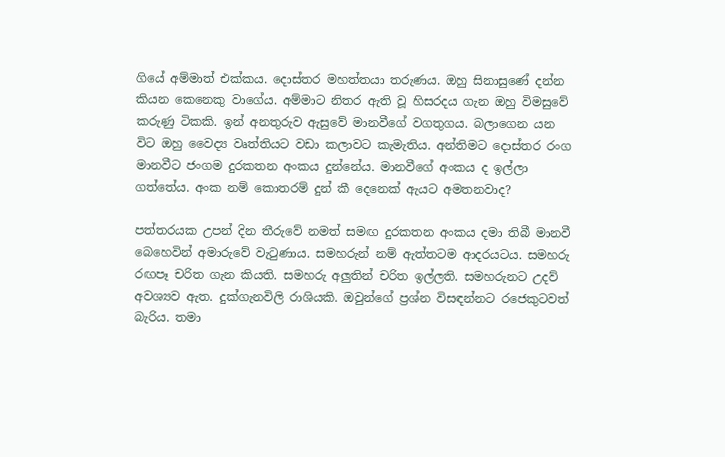ගියේ අම්මාත් එක්කය. දොස්තර මහත්තයා තරුණය. ඔහු සිනාසුණේ දන්න කියන කෙනෙකු වාගේය. අම්මාට නිතර ඇති වූ හිසරදය ගැන ඔහු විමසුවේ කරුණු ටිකකි. ඉන් අනතුරුව ඇසුවේ මානවීගේ වගතුගය. බලාගෙන යන විට ඔහු වෛද්‍ය වෘත්තියට වඩා කලාවට කැමැතිය. අන්තිමට දොස්තර රංග මානවීට ජංගම දුරකතන අංකය දුන්නේය. මානවීගේ අංකය ද ඉල්ලා ගත්තේය. අංක නම් කොතරම් දුන් කී දෙනෙක් ඇයට අමතනවාද?

පත්තරයක උපන් දින තීරුවේ නමත් සමඟ දුරකතන අංකය දමා තිබී මානවී බෙහෙවින් අමාරුවේ වැටුණාය. සමහරුන් නම් ඇත්තටම ආදරයටය. සමහරු රඟපෑ චරිත ගැන කියති. සමහරු අලුතින් චරිත ඉල්ලති. සමහරුනට උදව් අවශ්‍යව ඇත. දුක්ගැනවිලි රාශියකි. ඔවුන්ගේ ප්‍රශ්න විසඳන්නට රජෙකුටවත් බැරිය. තමා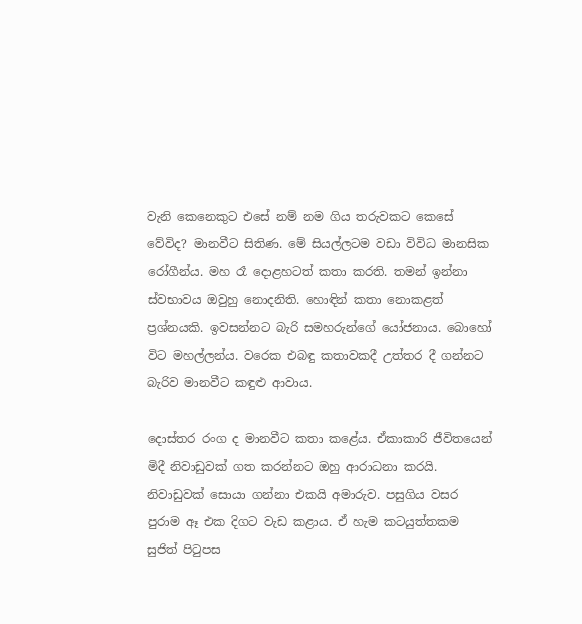වැනි කෙනෙකුට එසේ නම් නම ගිය තරුවකට කෙසේ වේවිද? මානවීට සිතිණ. මේ සියල්ලටම වඩා විවිධ මානසික රෝගීන්ය. මහ රෑ දොළහටත් කතා කරති. තමන් ඉන්නා ස්වභාවය ඔවුහු නොදනිති. හොඳින් කතා නොකළත් ප්‍රශ්නයකි. ඉවසන්නට බැරි සමහරුන්ගේ යෝජනාය. බොහෝ විට මහල්ලන්ය. වරෙක එබඳු කතාවකදී උත්තර දී ගන්නට බැරිව මානවීට කඳුළු ආවාය.

දොස්තර රංග ද මානවීට කතා කළේය. ඒකාකාරි ජීවිතයෙන් මිදී නිවාඩුවක් ගත කරන්නට ඔහු ආරාධනා කරයි. නිවාඩුවක් සොයා ගන්නා එකයි අමාරුව. පසුගිය වසර පුරාම ඈ එක දිගට වැඩ කළාය. ඒ හැම කටයුත්තකම සුජිත් පිටුපස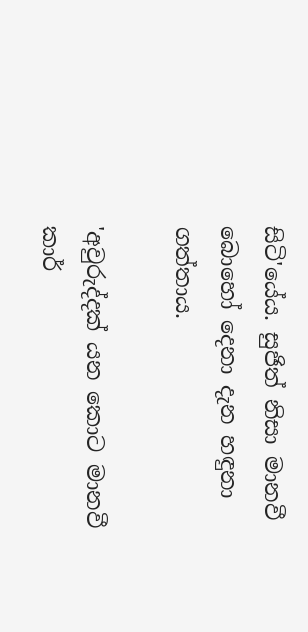සිටි'යේය. සුජිත් නිසා මානවී බොහෝ දෙනා දැන හඳුනා ගත්තාය.

'අවුරුද්දක් යන කොට මානවී කාර්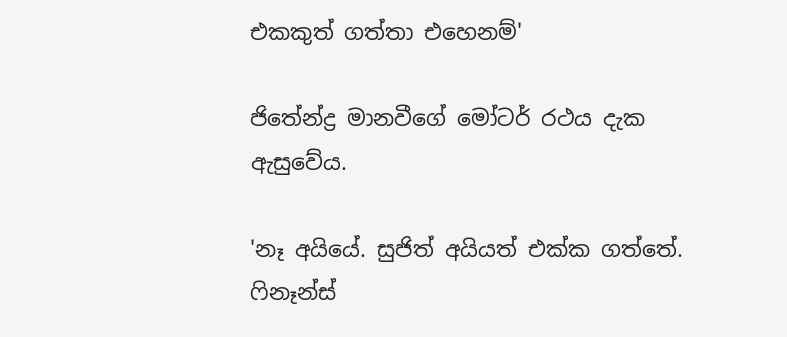එකකුත් ගත්තා එහෙනම්'

ජිතේන්ද්‍ර මානවීගේ මෝටර් රථය දැක ඇසුවේය.

'නෑ අයියේ. සුජිත් අයියත් එක්ක ගත්තේ. ෆිනෑන්ස්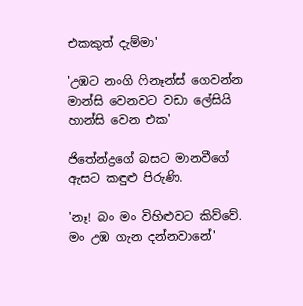එකකුත් දැම්මා'

'උඹට නංගි ෆිනෑන්ස් ගෙවන්න මාන්සි වෙනවට වඩා ලේසියි හාන්සි වෙන එක'

ජිතේන්ද්‍රගේ බසට මානවීගේ ඇසට කඳුළු පිරුණි.

'නෑ! බං මං විහිළුවට කිව්වේ. මං උඹ ගැන දන්නවානේ'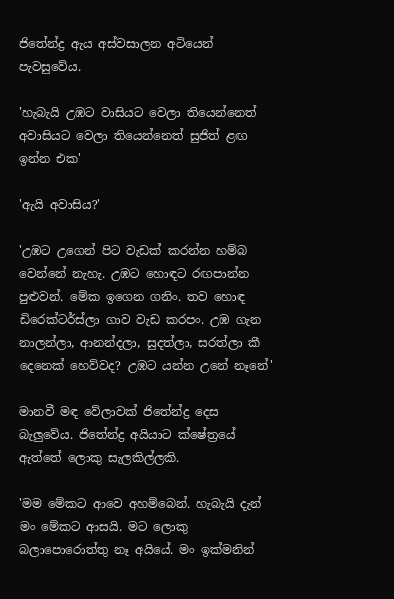ජිතේන්ද්‍ර ඇය අස්වසාලන අටියෙන් පැවසුවේය.

'හැබැයි උඹට වාසියට වෙලා තියෙන්නෙත් අවාසියට වෙලා තියෙන්නෙත් සුජිත් ළඟ ඉන්න එක'

'ඇයි අවාසිය?'

'උඹට උගෙන් පිට වැඩක් කරන්න හම්බ වෙන්නේ නැහැ. උඹට හොඳට රඟපාන්න පුළුවන්. මේක ඉගෙන ගනිං. තව හොඳ ඩිරෙක්ටර්ස්ලා ගාව වැඩ කරපං. උඹ ගැන නාලන්ලා, ආනන්දලා, සුදත්ලා, සරත්ලා කී දෙනෙක් හෙව්වද? උඹට යන්න උනේ නෑනේ'

මානවී මඳ වේලාවක් ජිතේන්ද්‍ර දෙස බැලුවේය. ජිතේන්ද්‍ර අයියාට ක්ෂේත්‍රයේ ඇත්තේ ලොකු සැලකිල්ලකි.

'මම මේකට ආවෙ අහම්බෙන්. හැබැයි දැන් මං මේකට ආසයි. මට ලොකු බලාපොරොත්තු නෑ අයියේ. මං ඉක්මනින්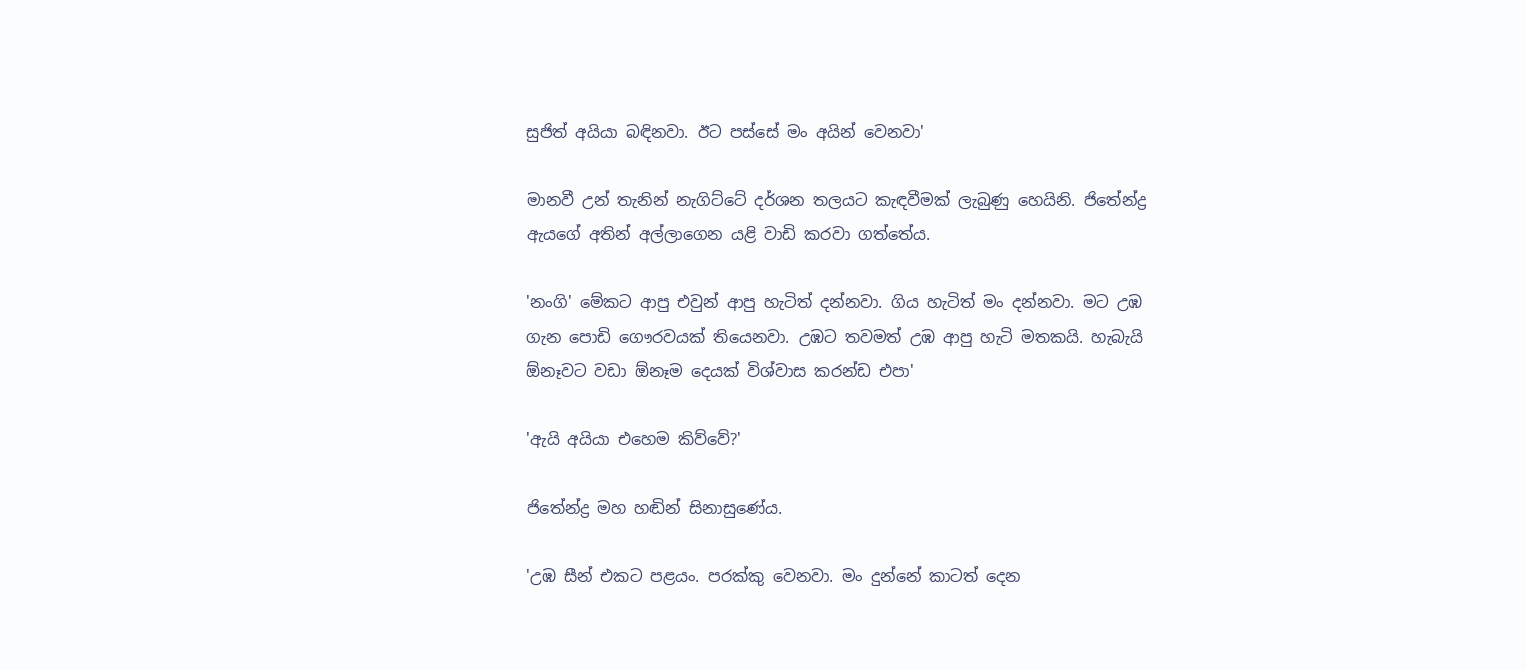සුජිත් අයියා බඳිනවා. ඊට පස්සේ මං අයින් වෙනවා'

මානවී උන් තැනින් නැගිට්ටේ දර්ශන තලයට කැඳවීමක් ලැබුණු හෙයිනි. ජිතේන්ද්‍ර ඇයගේ අතින් අල්ලාගෙන යළි වාඩි කරවා ගත්තේය.

'නංගි' මේකට ආපු එවුන් ආපු හැටිත් දන්නවා. ගිය හැටිත් මං දන්නවා. මට උඹ ගැන පොඩි ගෞරවයක් තියෙනවා. උඹට තවමත් උඹ ආපු හැටි මතකයි. හැබැයි ඕනෑවට වඩා ඕනෑම දෙයක් විශ්වාස කරන්ඩ එපා'

'ඇයි අයියා එහෙම කිව්වේ?'

ජිතේන්ද්‍ර මහ හඬින් සිනාසුණේය.

'උඹ සීන් එකට පළයං. පරක්කු වෙනවා. මං දුන්නේ කාටත් දෙන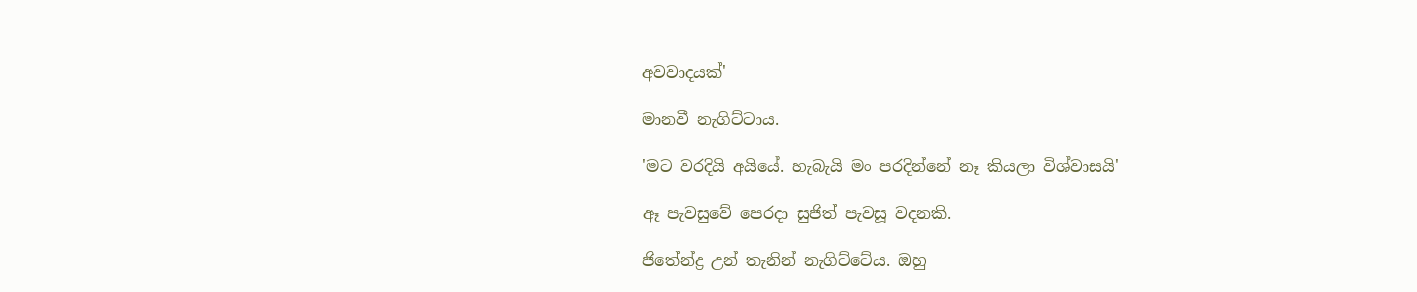අවවාදයක්'

මානවී නැගිට්ටාය.

'මට වරදියි අයියේ. හැබැයි මං පරදින්නේ නෑ කියලා විශ්වාසයි'

ඈ පැවසුවේ පෙරදා සුජිත් පැවසූ වදනකි.

ජිතේන්ද්‍ර උන් තැනින් නැගිට්ටේය. ඔහු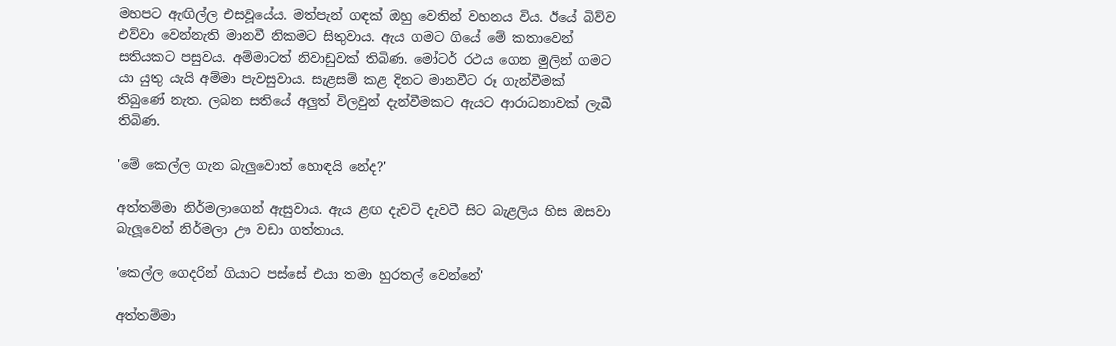මහපට ඇඟිල්ල එසවූයේය. මත්පැන් ගඳක් ඔහු වෙතින් වහනය විය. ඊයේ බිව්ව එව්වා වෙන්නැති මානවී නිකමට සිතුවාය. ඇය ගමට ගියේ මේ කතාවෙන් සතියකට පසුවය. අම්මාටත් නිවාඩුවක් තිබිණ. මෝටර් රථය ගෙන මුලින් ගමට යා යුතු යැයි අම්මා පැවසුවාය. සැළසම් කළ දිනට මානවීට රූ ගැන්වීමක් තිබුණේ නැත. ලබන සතියේ අලුත් විලවුන් දැන්වීමකට ඇයට ආරාධනාවක් ලැබී තිබිණ.

'මේ කෙල්ල ගැන බැලුවොත් හොඳයි නේද?'

අත්තම්මා නිර්මලාගෙන් ඇසුවාය. ඇය ළඟ දැවටි දැවටී සිට බැළලිය හිස ඔසවා බැලූවෙන් නිර්මලා ඌ වඩා ගත්තාය.

'කෙල්ල ගෙදරින් ගියාට පස්සේ එයා තමා හුරතල් වෙන්නේ'

අත්තම්මා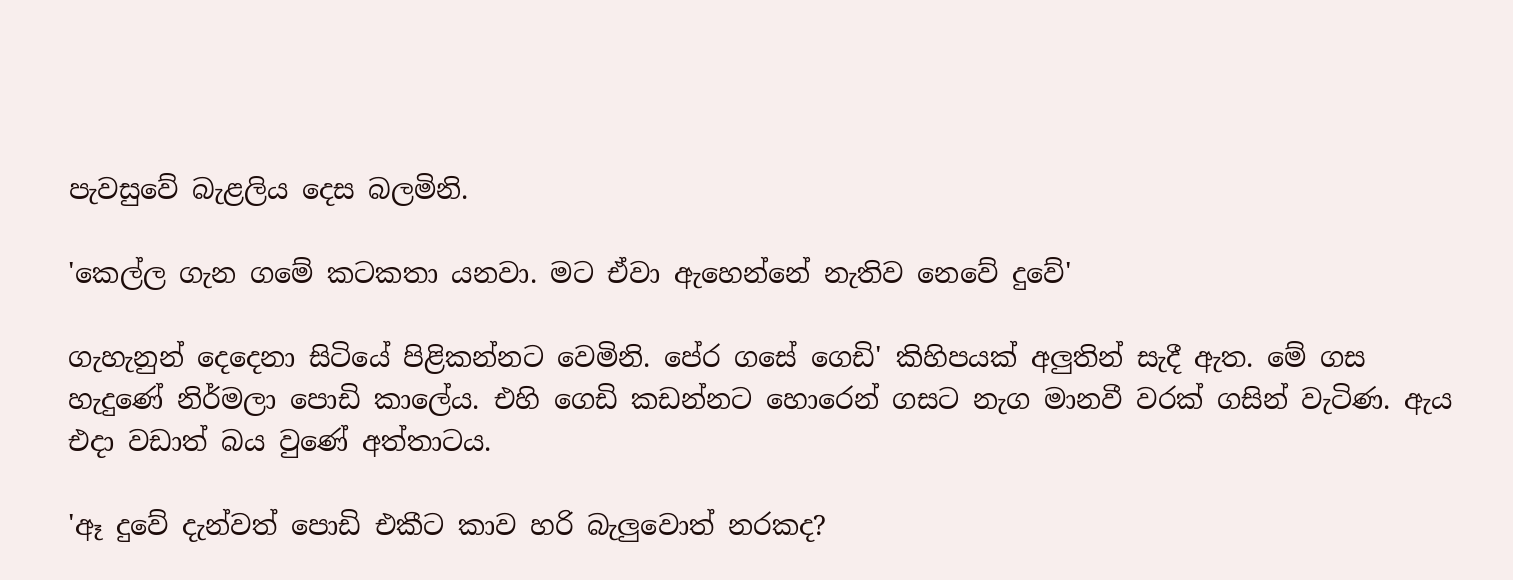පැවසුවේ බැළලිය දෙස බලමිනි.

'කෙල්ල ගැන ගමේ කටකතා යනවා. මට ඒවා ඇහෙන්නේ නැතිව නෙවේ දුවේ'

ගැහැනුන් දෙදෙනා සිටියේ පිළිකන්නට වෙමිනි. පේර ගසේ ගෙඩි' කිහිපයක් අලුතින් සැදී ඇත. මේ ගස හැදුණේ නිර්මලා පොඩි කාලේය. එහි ගෙඩි කඩන්නට හොරෙන් ගසට නැග මානවී වරක් ගසින් වැටිණ. ඇය එදා වඩාත් බය වුණේ අත්තාටය.

'ඈ දුවේ දැන්වත් පොඩි එකීට කාව හරි බැලුවොත් නරකද?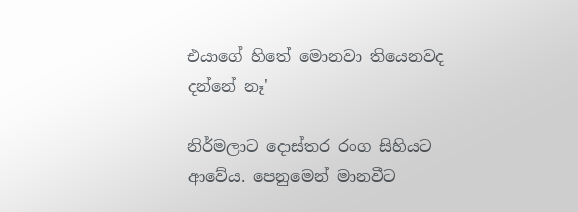එයාගේ හිතේ මොනවා තියෙනවද දන්නේ නෑ'

නිර්මලාට දොස්තර රංග සිහියට ආවේය. පෙනුමෙන් මානවීට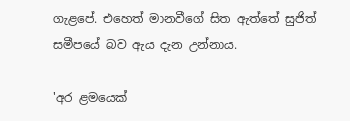ගැළපේ. එහෙත් මානවීගේ සිත ඇත්තේ සුජිත් සමීපයේ බව ඇය දැන උන්නාය.

'අර ළමයෙක්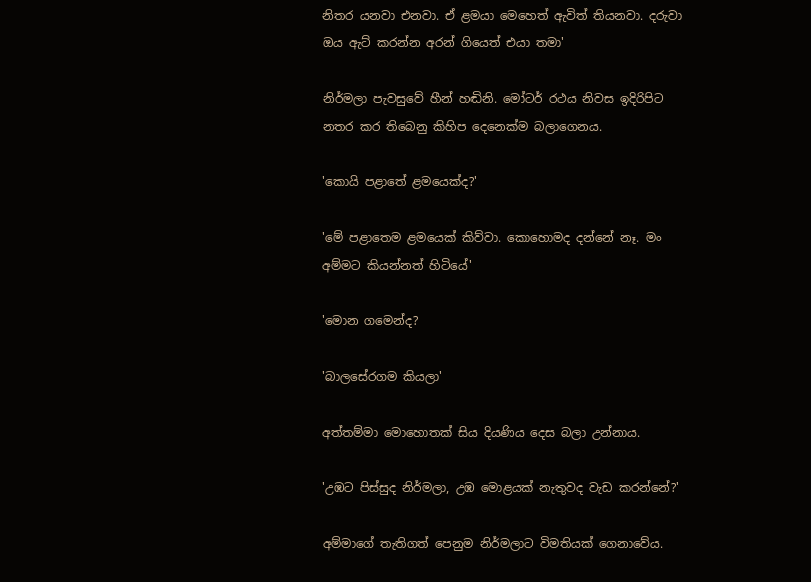නිතර යනවා එනවා. ඒ ළමයා මෙහෙත් ඇවිත් තියනවා. දරුවා ඔය ඇට් කරන්න අරන් ගියෙත් එයා තමා'

නිර්මලා පැවසුවේ හීන් හඬිනි. මෝටර් රථය නිවස ඉදිරිපිට නතර කර තිබෙනු කිහිප දෙනෙක්ම බලාගෙනය.

'කොයි පළාතේ ළමයෙක්ද?'

'මේ පළාතෙම ළමයෙක් කිව්වා. කොහොමද දන්නේ නෑ. මං අම්මට කියන්නත් හිටියේ'

'මොන ගමෙන්ද?

'බාලසේරගම කියලා'

අත්තම්මා මොහොතක් සිය දියණිය දෙස බලා උන්නාය.

'උඹට පිස්සුද නිර්මලා, උඹ මොළයක් නැතුවද වැඩ කරන්නේ?'

අම්මාගේ තැතිගත් පෙනුම නිර්මලාට විමතියක් ගෙනාවේය.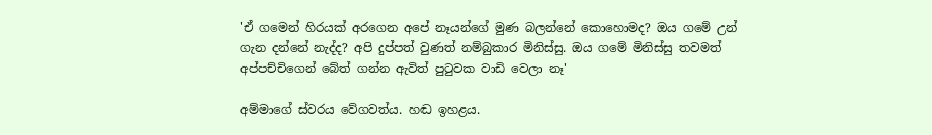'ඒ ගමෙන් හිරයක් අරගෙන අපේ නෑයන්ගේ මුණ බලන්නේ කොහොමද? ඔය ගමේ උන් ගැන දන්නේ නැද්ද? අපි දුප්පත් වුණත් නම්බුකාර මිනිස්සු. ඔය ගමේ මිනිස්සු තවමත් අප්පච්චිගෙන් බේත් ගන්න ඇවිත් පුටුවක වාඩි වෙලා නෑ'

අම්මාගේ ස්වරය වේගවත්ය. හඬ ඉහළය.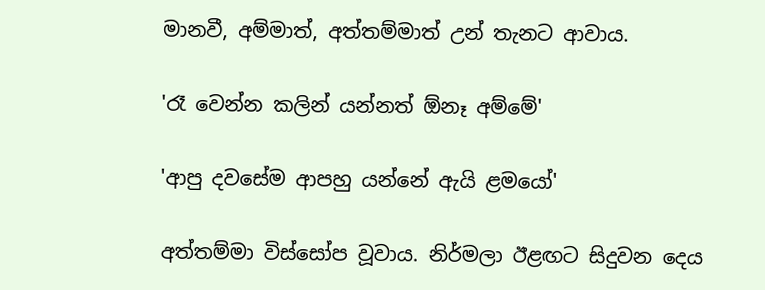මානවී, අම්මාත්, අත්තම්මාත් උන් තැනට ආවාය.

'රෑ වෙන්න කලින් යන්නත් ඕනෑ අම්මේ'

'ආපු දවසේම ආපහු යන්නේ ඇයි ළමයෝ'

අත්තම්මා විස්සෝප වූවාය. නිර්මලා ඊළඟට සිදුවන දෙය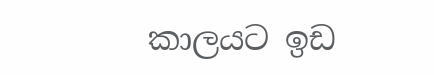කාලයට ඉඩ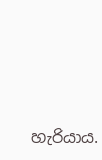හැරියාය.